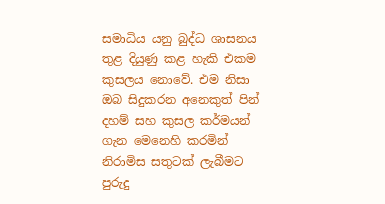සමාධිය යනු බුද්ධ ශාසනය තුළ දියුණු කළ හැකි එකම කුසලය නොවේ. එම නිසා ඔබ සිදුකරන අනෙකුත් පින් දහම් සහ කුසල කර්මයන් ගැන මෙනෙහි කරමින් නිරාමිස සතුටක් ලැබීමට පුරුදු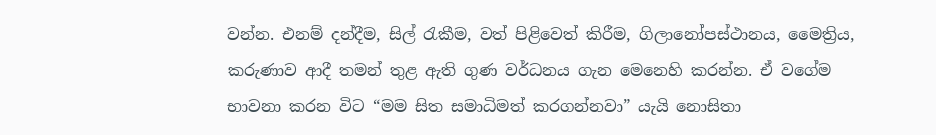වන්න. එනම් දන්දීම, සිල් රැකීම, වත් පිළිවෙත් කිරීම, ගිලානෝපස්ථානය, මෛත්‍රිය, කරුණාව ආදී තමන් තුළ ඇති ගුණ වර්ධනය ගැන මෙනෙහි කරන්න. ඒ වගේම භාවනා කරන විට “මම සිත සමාධිමත් කරගන්නවා” යැයි නොසිතා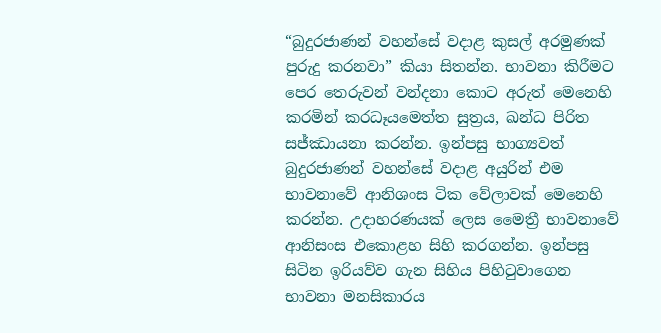“බුදුරජාණන් වහන්සේ වදාළ කුසල් අරමුණක් පුරුදු කරනවා” කියා සිතන්න. භාවනා කිරීමට පෙර තෙරුවන් වන්දනා කොට අරුත් මෙනෙහි කරමින් කරධෑයමෙත්ත සුත්‍රය, ඛන්ධ පිරිත සජ්ඣායනා කරන්න. ඉන්පසු භාග්‍යවත් බුදුරජාණන් වහන්සේ වදාළ අයුරින් එම භාවනාවේ ආනිශංස ටික වේලාවක් මෙනෙහි කරන්න. උදාහරණයක් ලෙස මෛත්‍රී භාවනාවේ ආනිසංස එකොළහ සිහි කරගන්න. ඉන්පසු සිටින ඉරියව්ව ගැන සිහිය පිහිටුවාගෙන භාවනා මනසිකාරය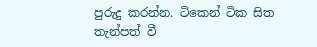පුරුදු කරන්න. ටිකෙන් ටික සිත තැන්පත් වී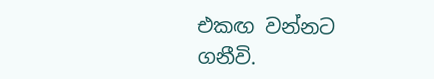එකඟ වන්නට ගනීවි.